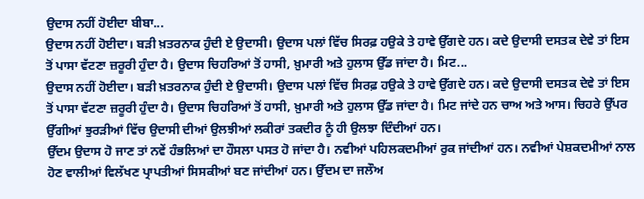ਉਦਾਸ ਨਹੀਂ ਹੋਈਦਾ ਬੀਬਾ...
ਉਦਾਸ ਨਹੀਂ ਹੋਈਦਾ। ਬੜੀ ਖ਼ਤਰਨਾਕ ਹੁੰਦੀ ਏ ਉਦਾਸੀ। ਉਦਾਸ ਪਲਾਂ ਵਿੱਚ ਸਿਰਫ਼ ਹਉਕੇ ਤੇ ਹਾਵੇ ਉੱਗਦੇ ਹਨ। ਕਦੇ ਉਦਾਸੀ ਦਸਤਕ ਦੇਵੇ ਤਾਂ ਇਸ ਤੋਂ ਪਾਸਾ ਵੱਟਣਾ ਜ਼ਰੂਰੀ ਹੁੰਦਾ ਹੈ। ਉਦਾਸ ਚਿਹਰਿਆਂ ਤੋਂ ਹਾਸੀ, ਖ਼ੁਮਾਰੀ ਅਤੇ ਹੁਲਾਸ ਉੱਡ ਜਾਂਦਾ ਹੈ। ਮਿਟ...
ਉਦਾਸ ਨਹੀਂ ਹੋਈਦਾ। ਬੜੀ ਖ਼ਤਰਨਾਕ ਹੁੰਦੀ ਏ ਉਦਾਸੀ। ਉਦਾਸ ਪਲਾਂ ਵਿੱਚ ਸਿਰਫ਼ ਹਉਕੇ ਤੇ ਹਾਵੇ ਉੱਗਦੇ ਹਨ। ਕਦੇ ਉਦਾਸੀ ਦਸਤਕ ਦੇਵੇ ਤਾਂ ਇਸ ਤੋਂ ਪਾਸਾ ਵੱਟਣਾ ਜ਼ਰੂਰੀ ਹੁੰਦਾ ਹੈ। ਉਦਾਸ ਚਿਹਰਿਆਂ ਤੋਂ ਹਾਸੀ, ਖ਼ੁਮਾਰੀ ਅਤੇ ਹੁਲਾਸ ਉੱਡ ਜਾਂਦਾ ਹੈ। ਮਿਟ ਜਾਂਦੇ ਹਨ ਚਾਅ ਅਤੇ ਆਸ। ਚਿਹਰੇ ਉੱਪਰ ਉੱਗੀਆਂ ਝੁਰੜੀਆਂ ਵਿੱਚ ਉਦਾਸੀ ਦੀਆਂ ਉਲਝੀਆਂ ਲਕੀਰਾਂ ਤਕਦੀਰ ਨੂੰ ਹੀ ਉਲਝਾ ਦਿੰਦੀਆਂ ਹਨ।
ਉੱਦਮ ਉਦਾਸ ਹੋ ਜਾਣ ਤਾਂ ਨਵੇਂ ਹੰਭਲਿਆਂ ਦਾ ਹੌਸਲਾ ਪਸਤ ਹੋ ਜਾਂਦਾ ਹੈ। ਨਵੀਆਂ ਪਹਿਲਕਦਮੀਆਂ ਰੁਕ ਜਾਂਦੀਆਂ ਹਨ। ਨਵੀਆਂ ਪੇਸ਼ਕਦਮੀਆਂ ਨਾਲ ਹੋਣ ਵਾਲੀਆਂ ਵਿਲੱਖਣ ਪ੍ਰਾਪਤੀਆਂ ਸਿਸਕੀਆਂ ਬਣ ਜਾਂਦੀਆਂ ਹਨ। ਉੱਦਮ ਦਾ ਜਲੌਅ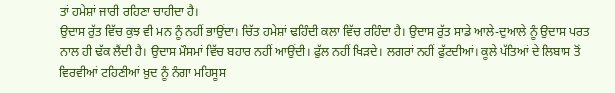ਤਾਂ ਹਮੇਸ਼ਾਂ ਜਾਰੀ ਰਹਿਣਾ ਚਾਹੀਦਾ ਹੈ।
ਉਦਾਸ ਰੁੱਤ ਵਿੱਚ ਕੁਝ ਵੀ ਮਨ ਨੂੰ ਨਹੀਂ ਭਾਉਂਦਾ। ਚਿੱਤ ਹਮੇਸ਼ਾਂ ਢਹਿੰਦੀ ਕਲਾ ਵਿੱਚ ਰਹਿੰਦਾ ਹੈ। ਉਦਾਸ ਰੁੱਤ ਸਾਡੇ ਆਲੇ-ਦੁਆਲੇ ਨੂੰ ਉਦਾਸ ਪਰਤ ਨਾਲ ਹੀ ਢੱਕ ਲੈਂਦੀ ਹੈ। ਉਦਾਸ ਮੌਸਮਾਂ ਵਿੱਚ ਬਹਾਰ ਨਹੀਂ ਆਉਂਦੀ। ਫੁੱਲ ਨਹੀਂ ਖਿੜਦੇ। ਲਗਰਾਂ ਨਹੀਂ ਫੁੱਟਦੀਆਂ। ਕੂਲੇ ਪੱਤਿਆਂ ਦੇ ਲਿਬਾਸ ਤੋਂ ਵਿਰਵੀਆਂ ਟਹਿਣੀਆਂ ਖ਼ੁਦ ਨੂੰ ਨੰਗਾ ਮਹਿਸੂਸ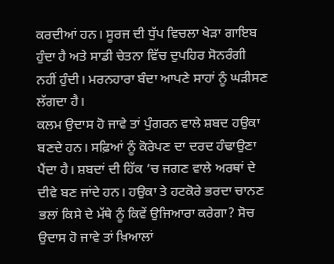ਕਰਦੀਆਂ ਹਨ। ਸੂਰਜ ਦੀ ਧੁੱਪ ਵਿਚਲਾ ਖੇੜਾ ਗਾਇਬ ਹੁੰਦਾ ਹੈ ਅਤੇ ਸਾਡੀ ਚੇਤਨਾ ਵਿੱਚ ਦੁਪਹਿਰ ਸੋਨਰੰਗੀ ਨਹੀਂ ਹੁੰਦੀ। ਮਰਨਹਾਰਾ ਬੰਦਾ ਆਪਣੇ ਸਾਹਾਂ ਨੂੰ ਘੜੀਸਣ ਲੱਗਦਾ ਹੈ।
ਕਲਮ ਉਦਾਸ ਹੋ ਜਾਵੇ ਤਾਂ ਪੁੰਗਰਨ ਵਾਲੇ ਸ਼ਬਦ ਹਉਕਾ ਬਣਦੇ ਹਨ। ਸਫ਼ਿਆਂ ਨੂੰ ਕੋਰੇਪਣ ਦਾ ਦਰਦ ਹੰਢਾਉਣਾ ਪੈਂਦਾ ਹੈ। ਸ਼ਬਦਾਂ ਦੀ ਹਿੱਕ ’ਚ ਜਗਣ ਵਾਲੇ ਅਰਥਾਂ ਦੇ ਦੀਵੇ ਬਣ ਜਾਂਦੇ ਹਨ। ਹਉਕਾ ਤੇ ਹਟਕੋਰੇ ਭਰਦਾ ਚਾਨਣ ਭਲਾਂ ਕਿਸੇ ਦੇ ਮੱਥੇ ਨੂੰ ਕਿਵੇਂ ਉਜਿਆਰਾ ਕਰੇਗਾ? ਸੋਚ ਉਦਾਸ ਹੋ ਜਾਵੇ ਤਾਂ ਖ਼ਿਆਲਾਂ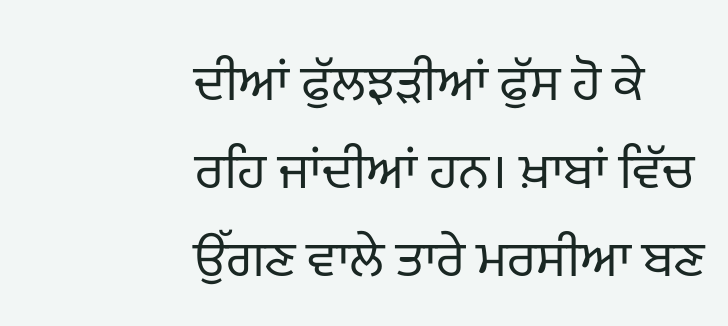ਦੀਆਂ ਫੁੱਲਝੜੀਆਂ ਫੁੱਸ ਹੋ ਕੇ ਰਹਿ ਜਾਂਦੀਆਂ ਹਨ। ਖ਼ਾਬਾਂ ਵਿੱਚ ਉੱਗਣ ਵਾਲੇ ਤਾਰੇ ਮਰਸੀਆ ਬਣ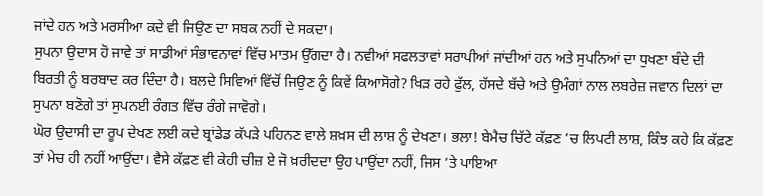ਜਾਂਦੇ ਹਨ ਅਤੇ ਮਰਸੀਆ ਕਦੇ ਵੀ ਜਿਉਣ ਦਾ ਸਬਕ ਨਹੀਂ ਦੇ ਸਕਦਾ।
ਸੁਪਨਾ ਉਦਾਸ ਹੋ ਜਾਵੇ ਤਾਂ ਸਾਡੀਆਂ ਸੰਭਾਵਨਾਵਾਂ ਵਿੱਚ ਮਾਤਮ ਉੱਗਦਾ ਹੈ। ਨਵੀਆਂ ਸਫਲਤਾਵਾਂ ਸਰਾਪੀਆਂ ਜਾਂਦੀਆਂ ਹਨ ਅਤੇ ਸੁਪਨਿਆਂ ਦਾ ਧੁਖਣਾ ਬੰਦੇ ਦੀ ਬਿਰਤੀ ਨੂੰ ਬਰਬਾਦ ਕਰ ਦਿੰਦਾ ਹੈ। ਬਲਦੇ ਸਿਵਿਆਂ ਵਿੱਚੋਂ ਜਿਉਣ ਨੂੰ ਕਿਵੇਂ ਕਿਆਸੋਗੇ? ਖਿੜ ਰਹੇ ਫੁੱਲ, ਹੱਸਦੇ ਬੱਚੇ ਅਤੇ ਉਮੰਗਾਂ ਨਾਲ ਲਬਰੇਜ਼ ਜਵਾਨ ਦਿਲਾਂ ਦਾ ਸੁਪਨਾ ਬਣੋਗੇ ਤਾਂ ਸੁਪਨਈ ਰੰਗਤ ਵਿੱਚ ਰੰਗੇ ਜਾਵੋਗੇ।
ਘੋਰ ਉਦਾਸੀ ਦਾ ਰੂਪ ਦੇਖਣ ਲਈ ਕਦੇ ਬ੍ਰਾਂਡੇਡ ਕੱਪੜੇ ਪਹਿਨਣ ਵਾਲੇ ਸ਼ਖ਼ਸ ਦੀ ਲਾਸ਼ ਨੂੰ ਦੇਖਣਾ। ਭਲਾ! ਬੇਮੈਚ ਚਿੱਟੇ ਕੱਫ਼ਣ ’ਚ ਲਿਪਟੀ ਲਾਸ਼, ਕਿੰਝ ਕਹੇ ਕਿ ਕੱਫ਼ਣ ਤਾਂ ਮੇਚ ਹੀ ਨਹੀਂ ਆਉਂਦਾ। ਵੈਸੇ ਕੱਫ਼ਣ ਵੀ ਕੇਹੀ ਚੀਜ਼ ਏ ਜੋ ਖ਼ਰੀਦਦਾ ਉਹ ਪਾਉਂਦਾ ਨਹੀਂ, ਜਿਸ ’ਤੇ ਪਾਇਆ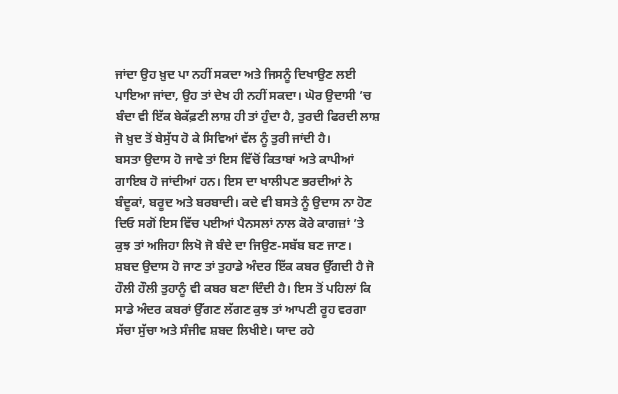ਜਾਂਦਾ ਉਹ ਖ਼ੁਦ ਪਾ ਨਹੀਂ ਸਕਦਾ ਅਤੇ ਜਿਸਨੂੰ ਦਿਖਾਉਣ ਲਈ ਪਾਇਆ ਜਾਂਦਾ, ਉਹ ਤਾਂ ਦੇਖ ਹੀ ਨਹੀਂ ਸਕਦਾ। ਘੋਰ ਉਦਾਸੀ ’ਚ ਬੰਦਾ ਵੀ ਇੱਕ ਬੇਕੱਫ਼ਣੀ ਲਾਸ਼ ਹੀ ਤਾਂ ਹੁੰਦਾ ਹੈ, ਤੁਰਦੀ ਫਿਰਦੀ ਲਾਸ਼ ਜੋ ਖ਼ੁਦ ਤੋਂ ਬੇਸੁੱਧ ਹੋ ਕੇ ਸਿਵਿਆਂ ਵੱਲ ਨੂੰ ਤੁਰੀ ਜਾਂਦੀ ਹੈ।
ਬਸਤਾ ਉਦਾਸ ਹੋ ਜਾਵੇ ਤਾਂ ਇਸ ਵਿੱਚੋਂ ਕਿਤਾਬਾਂ ਅਤੇ ਕਾਪੀਆਂ ਗਾਇਬ ਹੋ ਜਾਂਦੀਆਂ ਹਨ। ਇਸ ਦਾ ਖਾਲੀਪਣ ਭਰਦੀਆਂ ਨੇ ਬੰਦੂਕਾਂ, ਬਰੂਦ ਅਤੇ ਬਰਬਾਦੀ। ਕਦੇ ਵੀ ਬਸਤੇ ਨੂੰ ਉਦਾਸ ਨਾ ਹੋਣ ਦਿਓ ਸਗੋਂ ਇਸ ਵਿੱਚ ਪਈਆਂ ਪੈਨਸਲਾਂ ਨਾਲ ਕੋਰੇ ਕਾਗਜ਼ਾਂ ’ਤੇ ਕੁਝ ਤਾਂ ਅਜਿਹਾ ਲਿਖੋ ਜੋ ਬੰਦੇ ਦਾ ਜਿਉਣ-ਸਬੱਬ ਬਣ ਜਾਣ।
ਸ਼ਬਦ ਉਦਾਸ ਹੋ ਜਾਣ ਤਾਂ ਤੁਹਾਡੇ ਅੰਦਰ ਇੱਕ ਕਬਰ ਉੱਗਦੀ ਹੈ ਜੋ ਹੌਲੀ ਹੌਲੀ ਤੁਹਾਨੂੰ ਵੀ ਕਬਰ ਬਣਾ ਦਿੰਦੀ ਹੈ। ਇਸ ਤੋਂ ਪਹਿਲਾਂ ਕਿ ਸਾਡੇ ਅੰਦਰ ਕਬਰਾਂ ਉੱਗਣ ਲੱਗਣ ਕੁਝ ਤਾਂ ਆਪਣੀ ਰੂਹ ਵਰਗਾ ਸੱਚਾ ਸੁੱਚਾ ਅਤੇ ਸੰਜੀਵ ਸ਼ਬਦ ਲਿਖੀਏ। ਯਾਦ ਰਹੇ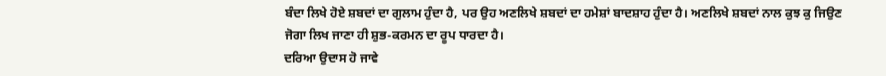ਬੰਦਾ ਲਿਖੇ ਹੋਏ ਸ਼ਬਦਾਂ ਦਾ ਗੁਲਾਮ ਹੁੰਦਾ ਹੈ, ਪਰ ਉਹ ਅਣਲਿਖੇ ਸ਼ਬਦਾਂ ਦਾ ਹਮੇਸ਼ਾਂ ਬਾਦਸ਼ਾਹ ਹੁੰਦਾ ਹੈ। ਅਣਲਿਖੇ ਸ਼ਬਦਾਂ ਨਾਲ ਕੁਝ ਕੁ ਜਿਉਣ ਜੋਗਾ ਲਿਖ ਜਾਣਾ ਹੀ ਸ਼ੁਭ-ਕਰਮਨ ਦਾ ਰੂਪ ਧਾਰਦਾ ਹੈ।
ਦਰਿਆ ਉਦਾਸ ਹੋ ਜਾਵੇ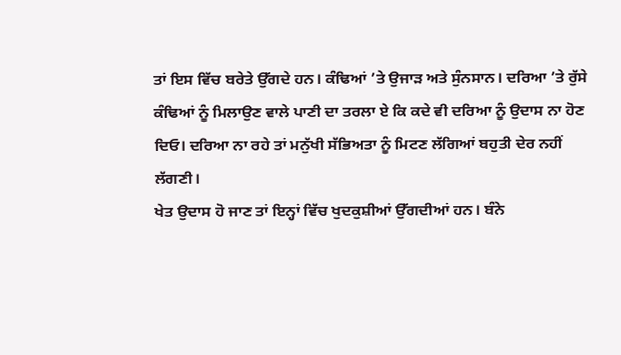ਤਾਂ ਇਸ ਵਿੱਚ ਬਰੇਤੇ ਉੱਗਦੇ ਹਨ। ਕੰਢਿਆਂ ’ਤੇ ਉਜਾੜ ਅਤੇ ਸੁੰਨਸਾਨ। ਦਰਿਆ ’ਤੇ ਰੁੱਸੇ ਕੰਢਿਆਂ ਨੂੰ ਮਿਲਾਉਣ ਵਾਲੇ ਪਾਣੀ ਦਾ ਤਰਲਾ ਏ ਕਿ ਕਦੇ ਵੀ ਦਰਿਆ ਨੂੰ ਉਦਾਸ ਨਾ ਹੋਣ ਦਿਓ। ਦਰਿਆ ਨਾ ਰਹੇ ਤਾਂ ਮਨੁੱਖੀ ਸੱਭਿਅਤਾ ਨੂੰ ਮਿਟਣ ਲੱਗਿਆਂ ਬਹੁਤੀ ਦੇਰ ਨਹੀਂ ਲੱਗਣੀ।
ਖੇਤ ਉਦਾਸ ਹੋ ਜਾਣ ਤਾਂ ਇਨ੍ਹਾਂ ਵਿੱਚ ਖੁਦਕੁਸ਼ੀਆਂ ਉੱਗਦੀਆਂ ਹਨ। ਬੰਨੇ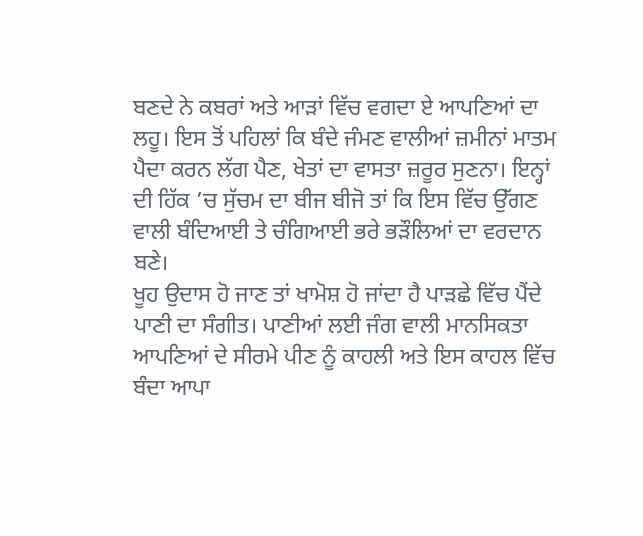ਬਣਦੇ ਨੇ ਕਬਰਾਂ ਅਤੇ ਆੜਾਂ ਵਿੱਚ ਵਗਦਾ ਏ ਆਪਣਿਆਂ ਦਾ ਲਹੂ। ਇਸ ਤੋਂ ਪਹਿਲਾਂ ਕਿ ਬੰਦੇ ਜੰਮਣ ਵਾਲੀਆਂ ਜ਼ਮੀਨਾਂ ਮਾਤਮ ਪੈਦਾ ਕਰਨ ਲੱਗ ਪੈਣ, ਖੇਤਾਂ ਦਾ ਵਾਸਤਾ ਜ਼ਰੂਰ ਸੁਣਨਾ। ਇਨ੍ਹਾਂ ਦੀ ਹਿੱਕ ’ਚ ਸੁੱਚਮ ਦਾ ਬੀਜ ਬੀਜੋ ਤਾਂ ਕਿ ਇਸ ਵਿੱਚ ਉੱਗਣ ਵਾਲੀ ਬੰਦਿਆਈ ਤੇ ਚੰਗਿਆਈ ਭਰੇ ਭੜੌਲਿਆਂ ਦਾ ਵਰਦਾਨ ਬਣੇ।
ਖੂਹ ਉਦਾਸ ਹੋ ਜਾਣ ਤਾਂ ਖਾਮੋਸ਼ ਹੋ ਜਾਂਦਾ ਹੈ ਪਾੜਛੇ ਵਿੱਚ ਪੈਂਦੇ ਪਾਣੀ ਦਾ ਸੰਗੀਤ। ਪਾਣੀਆਂ ਲਈ ਜੰਗ ਵਾਲੀ ਮਾਨਸਿਕਤਾ ਆਪਣਿਆਂ ਦੇ ਸੀਰਮੇ ਪੀਣ ਨੂੰ ਕਾਹਲੀ ਅਤੇ ਇਸ ਕਾਹਲ ਵਿੱਚ ਬੰਦਾ ਆਪਾ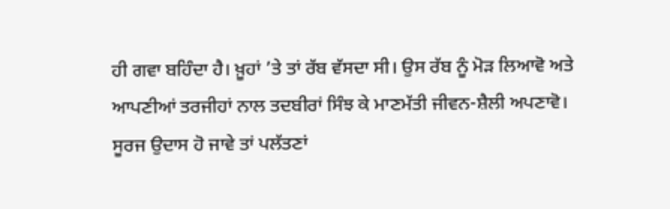ਹੀ ਗਵਾ ਬਹਿੰਦਾ ਹੈ। ਖ਼ੂਹਾਂ ’ਤੇ ਤਾਂ ਰੱਬ ਵੱਸਦਾ ਸੀ। ਉਸ ਰੱਬ ਨੂੰ ਮੋੜ ਲਿਆਵੋ ਅਤੇ ਆਪਣੀਆਂ ਤਰਜੀਹਾਂ ਨਾਲ ਤਦਬੀਰਾਂ ਸਿੰਝ ਕੇ ਮਾਣਮੱਤੀ ਜੀਵਨ-ਸ਼ੈਲੀ ਅਪਣਾਵੋ।
ਸੂਰਜ ਉਦਾਸ ਹੋ ਜਾਵੇ ਤਾਂ ਪਲੱਤਣਾਂ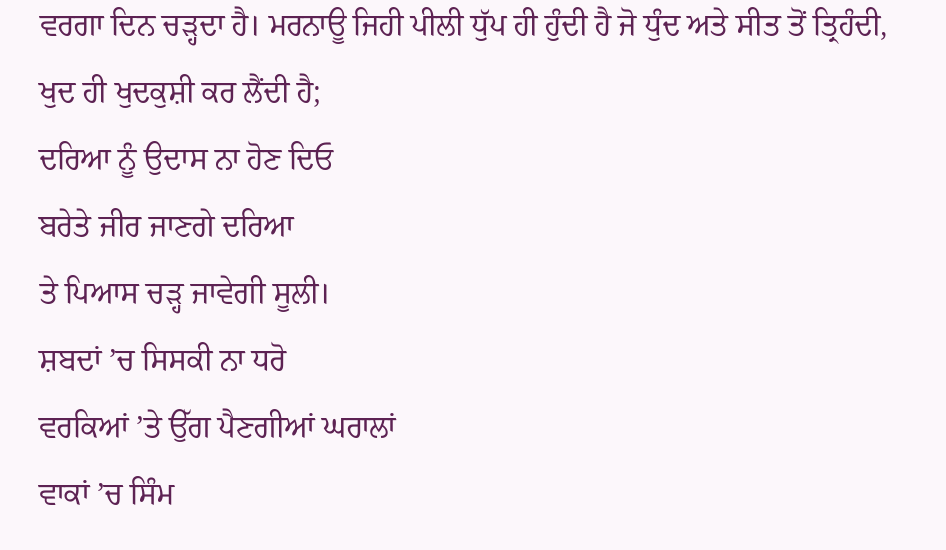ਵਰਗਾ ਦਿਨ ਚੜ੍ਹਦਾ ਹੈ। ਮਰਨਾਊ ਜਿਹੀ ਪੀਲੀ ਧੁੱਪ ਹੀ ਹੁੰਦੀ ਹੈ ਜੋ ਧੁੰਦ ਅਤੇ ਸੀਤ ਤੋਂ ਤ੍ਰਿਹੰਦੀ, ਖੁਦ ਹੀ ਖੁਦਕੁਸ਼ੀ ਕਰ ਲੈਂਦੀ ਹੈ;
ਦਰਿਆ ਨੂੰ ਉਦਾਸ ਨਾ ਹੋਣ ਦਿਓ
ਬਰੇਤੇ ਜੀਰ ਜਾਣਗੇ ਦਰਿਆ
ਤੇ ਪਿਆਸ ਚੜ੍ਹ ਜਾਵੇਗੀ ਸੂਲੀ।
ਸ਼ਬਦਾਂ ’ਚ ਸਿਸਕੀ ਨਾ ਧਰੋ
ਵਰਕਿਆਂ ’ਤੇ ਉੱਗ ਪੈਣਗੀਆਂ ਘਰਾਲਾਂ
ਵਾਕਾਂ ’ਚ ਸਿੰਮ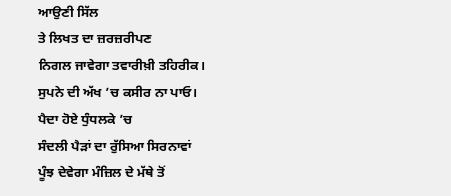ਆਉਣੀ ਸਿੱਲ
ਤੇ ਲਿਖਤ ਦਾ ਜ਼ਰਜ਼ਰੀਪਣ
ਨਿਗਲ ਜਾਵੇਗਾ ਤਵਾਰੀਖ਼ੀ ਤਹਿਰੀਕ।
ਸੁਪਨੇ ਦੀ ਅੱਖ ’ਚ ਕਸੀਰ ਨਾ ਪਾਓ।
ਪੈਦਾ ਹੋਏ ਧੁੰਧਲਕੇ ’ਚ
ਸੰਦਲੀ ਪੈੜਾਂ ਦਾ ਰੁੱਸਿਆ ਸਿਰਨਾਵਾਂ
ਪੂੰਝ ਦੇਵੇਗਾ ਮੰਜ਼ਿਲ ਦੇ ਮੱਥੇ ਤੋਂ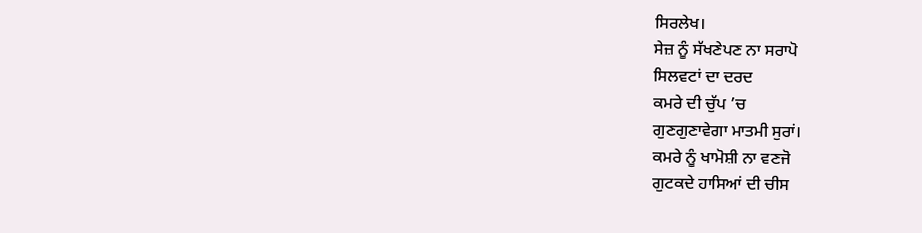ਸਿਰਲੇਖ।
ਸੇਜ਼ ਨੂੰ ਸੱਖਣੇਪਣ ਨਾ ਸਰਾਪੋ
ਸਿਲਵਟਾਂ ਦਾ ਦਰਦ
ਕਮਰੇ ਦੀ ਚੁੱਪ ’ਚ
ਗੁਣਗੁਣਾਵੇਗਾ ਮਾਤਮੀ ਸੁਰਾਂ।
ਕਮਰੇ ਨੂੰ ਖਾਮੋਸ਼ੀ ਨਾ ਵਣਜੋ
ਗੁਟਕਦੇ ਹਾਸਿਆਂ ਦੀ ਚੀਸ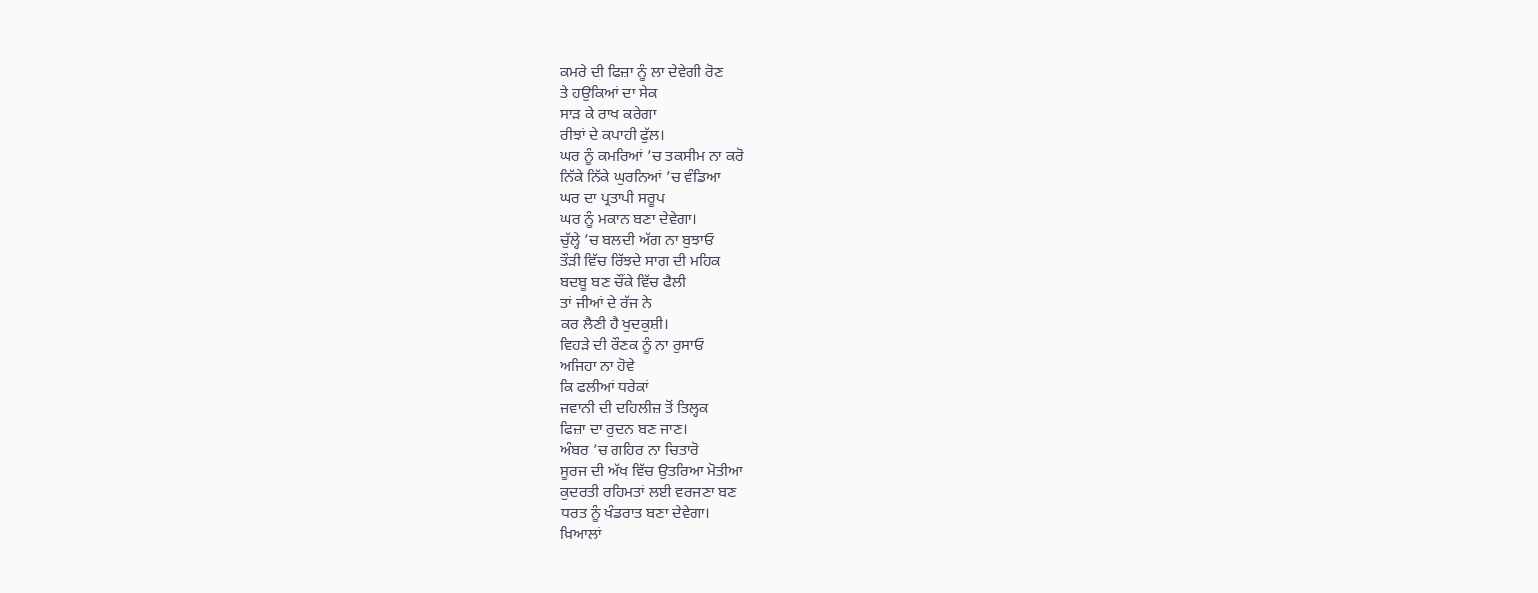ਕਮਰੇ ਦੀ ਫਿਜ਼ਾ ਨੂੰ ਲਾ ਦੇਵੇਗੀ ਰੋਣ
ਤੇ ਹਉਕਿਆਂ ਦਾ ਸੇਕ
ਸਾੜ ਕੇ ਰਾਖ ਕਰੇਗਾ
ਰੀਝਾਂ ਦੇ ਕਪਾਹੀ ਫੁੱਲ।
ਘਰ ਨੂੰ ਕਮਰਿਆਂ ’ਚ ਤਕਸੀਮ ਨਾ ਕਰੋ
ਨਿੱਕੇ ਨਿੱਕੇ ਘੁਰਨਿਆਂ ’ਚ ਵੰਡਿਆ
ਘਰ ਦਾ ਪ੍ਰਤਾਪੀ ਸਰੂਪ
ਘਰ ਨੂੰ ਮਕਾਨ ਬਣਾ ਦੇਵੇਗਾ।
ਚੁੱਲ੍ਹੇ ’ਚ ਬਲਦੀ ਅੱਗ ਨਾ ਬੁਝਾਓ
ਤੌੜੀ ਵਿੱਚ ਰਿੱਝਦੇ ਸਾਗ ਦੀ ਮਹਿਕ
ਬਦਬੂ ਬਣ ਚੌਂਕੇ ਵਿੱਚ ਫੈਲੀ
ਤਾਂ ਜੀਆਂ ਦੇ ਰੱਜ ਨੇ
ਕਰ ਲੈਣੀ ਹੈ ਖੁਦਕੁਸ਼ੀ।
ਵਿਹੜੇ ਦੀ ਰੌਣਕ ਨੂੰ ਨਾ ਰੁਸਾਓ
ਅਜਿਹਾ ਨਾ ਹੋਵੇ
ਕਿ ਫਲੀਆਂ ਧਰੇਕਾਂ
ਜਵਾਨੀ ਦੀ ਦਹਿਲੀਜ਼ ਤੋਂ ਤਿਲ੍ਹਕ
ਫਿਜ਼ਾ ਦਾ ਰੁਦਨ ਬਣ ਜਾਣ।
ਅੰਬਰ ’ਚ ਗਹਿਰ ਨਾ ਚਿਤਾਰੋ
ਸੂਰਜ ਦੀ ਅੱਖ ਵਿੱਚ ਉਤਰਿਆ ਮੋਤੀਆ
ਕੁਦਰਤੀ ਰਹਿਮਤਾਂ ਲਈ ਵਰਜਣਾ ਬਣ
ਧਰਤ ਨੂੰ ਖੰਡਰਾਤ ਬਣਾ ਦੇਵੇਗਾ।
ਖ਼ਿਆਲਾਂ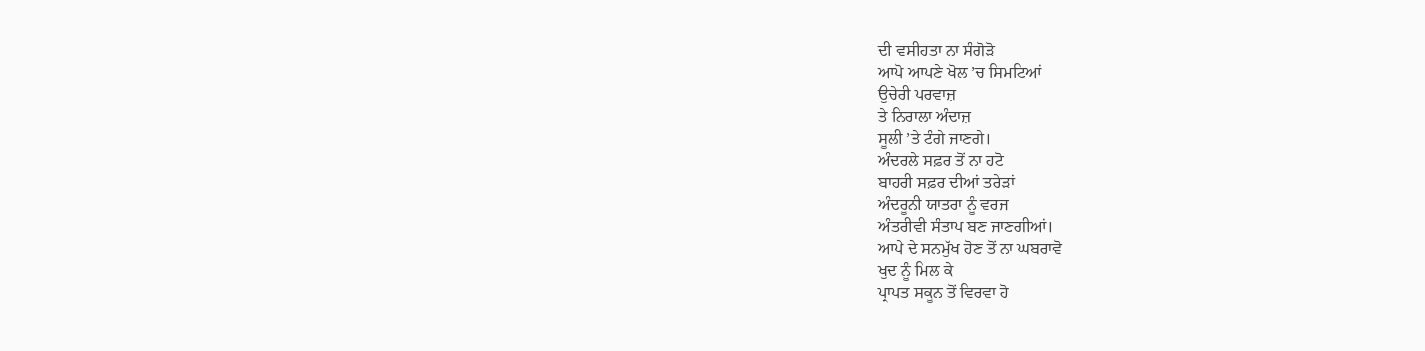ਦੀ ਵਸੀਹਤਾ ਨਾ ਸੰਗੋੜੋ
ਆਪੋ ਆਪਣੇ ਖੋਲ ’ਚ ਸਿਮਟਿਆਂ
ਉਚੇਰੀ ਪਰਵਾਜ਼
ਤੇ ਨਿਰਾਲਾ ਅੰਦਾਜ਼
ਸੂਲੀ ’ਤੇ ਟੰਗੇ ਜਾਣਗੇ।
ਅੰਦਰਲੇ ਸਫ਼ਰ ਤੋਂ ਨਾ ਹਟੋ
ਬਾਹਰੀ ਸਫ਼ਰ ਦੀਆਂ ਤਰੇੜਾਂ
ਅੰਦਰੂਨੀ ਯਾਤਰਾ ਨੂੰ ਵਰਜ
ਅੰਤਰੀਵੀ ਸੰਤਾਪ ਬਣ ਜਾਣਗੀਆਂ।
ਆਪੇ ਦੇ ਸਨਮੁੱਖ ਹੋਣ ਤੋਂ ਨਾ ਘਬਰਾਵੋ
ਖੁਦ ਨੂੰ ਮਿਲ ਕੇ
ਪ੍ਰਾਪਤ ਸਕੂਨ ਤੋਂ ਵਿਰਵਾ ਹੋ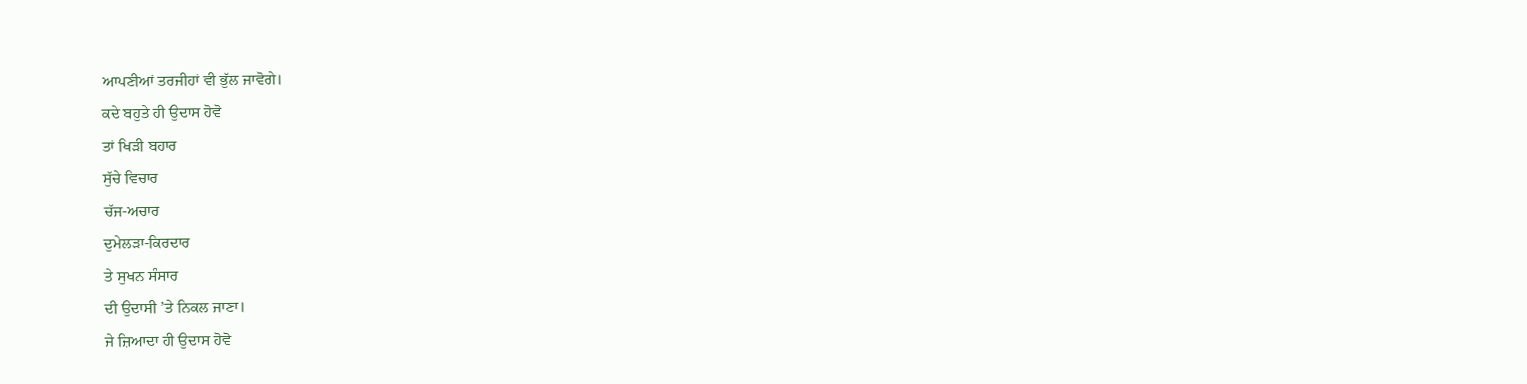ਆਪਣੀਆਂ ਤਰਜੀਹਾਂ ਵੀ ਭੁੱਲ ਜਾਵੋਗੇ।
ਕਦੇ ਬਹੁਤੇ ਹੀ ਉਦਾਸ ਹੋਵੋ
ਤਾਂ ਖਿੜੀ ਬਹਾਰ
ਸੁੱਚੇ ਵਿਚਾਰ
ਚੱਜ-ਅਚਾਰ
ਦੁਮੇਲੜਾ-ਕਿਰਦਾਰ
ਤੇ ਸੁਖਨ ਸੰਸਾਰ
ਦੀ ਉਦਾਸੀ ’ਤੇ ਨਿਕਲ ਜਾਣਾ।
ਜੇ ਜ਼ਿਆਦਾ ਹੀ ਉਦਾਸ ਹੋਵੋ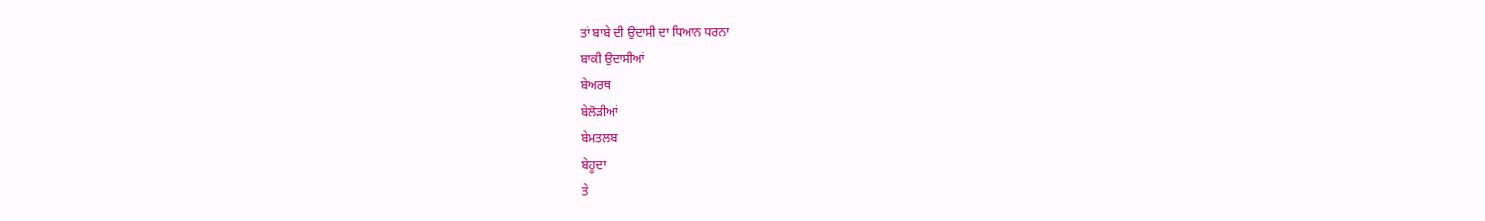ਤਾਂ ਬਾਬੇ ਦੀ ਉਦਾਸੀ ਦਾ ਧਿਆਨ ਧਰਨਾ
ਬਾਕੀ ਉਦਾਸੀਆਂ
ਬੇਅਰਥ
ਬੇਲੋੜੀਆਂ
ਬੇਮਤਲਬ
ਬੇਹੂਦਾ
ਤੇ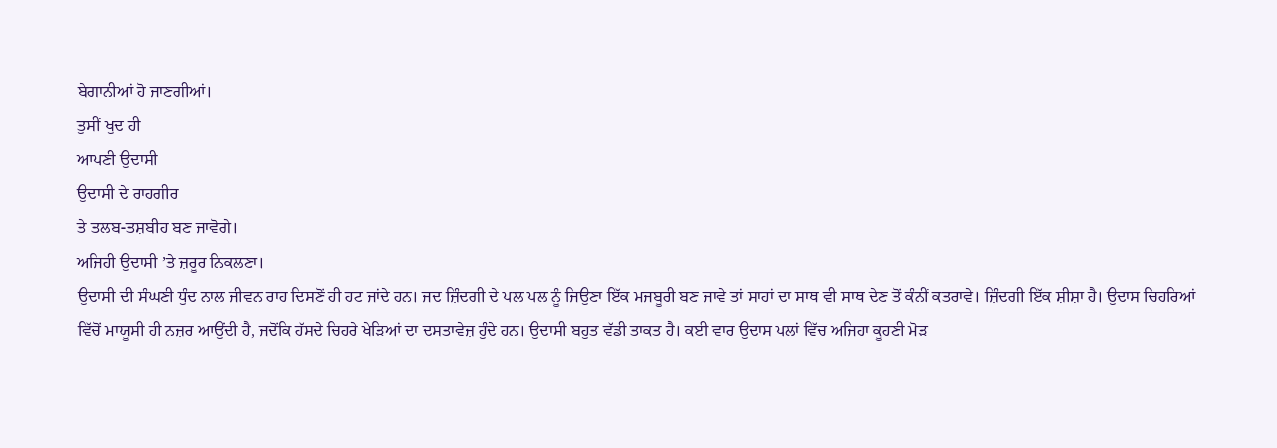ਬੇਗਾਨੀਆਂ ਹੋ ਜਾਣਗੀਆਂ।
ਤੁਸੀਂ ਖੁਦ ਹੀ
ਆਪਣੀ ਉਦਾਸੀ
ਉਦਾਸੀ ਦੇ ਰਾਹਗੀਰ
ਤੇ ਤਲਬ-ਤਸ਼ਬੀਹ ਬਣ ਜਾਵੋਗੇ।
ਅਜਿਹੀ ਉਦਾਸੀ ’ਤੇ ਜ਼ਰੂਰ ਨਿਕਲਣਾ।
ਉਦਾਸੀ ਦੀ ਸੰਘਣੀ ਧੁੰਦ ਨਾਲ ਜੀਵਨ ਰਾਹ ਦਿਸਣੋਂ ਹੀ ਹਟ ਜਾਂਦੇ ਹਨ। ਜਦ ਜ਼ਿੰਦਗੀ ਦੇ ਪਲ ਪਲ ਨੂੰ ਜਿਉਣਾ ਇੱਕ ਮਜਬੂਰੀ ਬਣ ਜਾਵੇ ਤਾਂ ਸਾਹਾਂ ਦਾ ਸਾਥ ਵੀ ਸਾਥ ਦੇਣ ਤੋਂ ਕੰਨੀਂ ਕਤਰਾਵੇ। ਜ਼ਿੰਦਗੀ ਇੱਕ ਸ਼ੀਸ਼ਾ ਹੈ। ਉਦਾਸ ਚਿਹਰਿਆਂ ਵਿੱਚੋਂ ਮਾਯੂਸੀ ਹੀ ਨਜ਼ਰ ਆਉਂਦੀ ਹੈ, ਜਦੋਂਕਿ ਹੱਸਦੇ ਚਿਹਰੇ ਖੇੜਿਆਂ ਦਾ ਦਸਤਾਵੇਜ਼ ਹੁੰਦੇ ਹਨ। ਉਦਾਸੀ ਬਹੁਤ ਵੱਡੀ ਤਾਕਤ ਹੈ। ਕਈ ਵਾਰ ਉਦਾਸ ਪਲਾਂ ਵਿੱਚ ਅਜਿਹਾ ਕੂਹਣੀ ਮੋੜ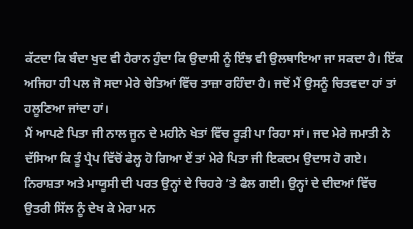ਕੱਟਦਾ ਕਿ ਬੰਦਾ ਖੁਦ ਵੀ ਹੈਰਾਨ ਹੁੰਦਾ ਕਿ ਉਦਾਸੀ ਨੂੰ ਇੰਝ ਵੀ ਉਲਥਾਇਆ ਜਾ ਸਕਦਾ ਹੈ। ਇੱਕ ਅਜਿਹਾ ਹੀ ਪਲ ਜੋ ਸਦਾ ਮੇਰੇ ਚੇਤਿਆਂ ਵਿੱਚ ਤਾਜ਼ਾ ਰਹਿੰਦਾ ਹੈ। ਜਦੋਂ ਮੈਂ ਉਸਨੂੰ ਚਿਤਵਦਾ ਹਾਂ ਤਾਂ ਹਲੂਣਿਆ ਜਾਂਦਾ ਹਾਂ।
ਮੈਂ ਆਪਣੇ ਪਿਤਾ ਜੀ ਨਾਲ ਜੂਨ ਦੇ ਮਹੀਨੇ ਖੇਤਾਂ ਵਿੱਚ ਰੂੜੀ ਪਾ ਰਿਹਾ ਸਾਂ। ਜਦ ਮੇਰੇ ਜਮਾਤੀ ਨੇ ਦੱਸਿਆ ਕਿ ਤੂੰ ਪ੍ਰੈਪ ਵਿੱਚੋਂ ਫੇਲ੍ਹ ਹੋ ਗਿਆ ਏਂ ਤਾਂ ਮੇਰੇ ਪਿਤਾ ਜੀ ਇਕਦਮ ਉਦਾਸ ਹੋ ਗਏ। ਨਿਰਾਸ਼ਤਾ ਅਤੇ ਮਾਯੂਸੀ ਦੀ ਪਰਤ ਉਨ੍ਹਾਂ ਦੇ ਚਿਹਰੇ ’ਤੇ ਫੈਲ ਗਈ। ਉਨ੍ਹਾਂ ਦੇ ਦੀਦਆਂ ਵਿੱਚ ਉਤਰੀ ਸਿੱਲ ਨੂੰ ਦੇਖ ਕੇ ਮੇਰਾ ਮਨ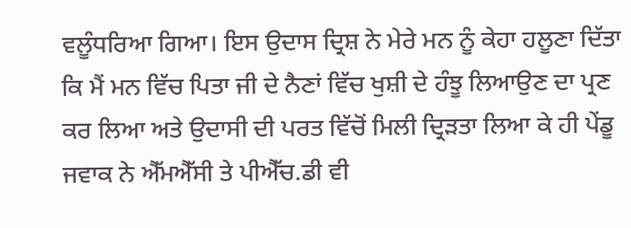ਵਲੂੰਧਰਿਆ ਗਿਆ। ਇਸ ਉਦਾਸ ਦ੍ਰਿਸ਼ ਨੇ ਮੇਰੇ ਮਨ ਨੂੰ ਕੇਹਾ ਹਲੂਣਾ ਦਿੱਤਾ ਕਿ ਮੈਂ ਮਨ ਵਿੱਚ ਪਿਤਾ ਜੀ ਦੇ ਨੈਣਾਂ ਵਿੱਚ ਖੁਸ਼ੀ ਦੇ ਹੰਝੂ ਲਿਆਉਣ ਦਾ ਪ੍ਰਣ ਕਰ ਲਿਆ ਅਤੇ ਉਦਾਸੀ ਦੀ ਪਰਤ ਵਿੱਚੋਂ ਮਿਲੀ ਦ੍ਰਿੜਤਾ ਲਿਆ ਕੇ ਹੀ ਪੇਂਡੂ ਜਵਾਕ ਨੇ ਐੱਮਐੱਸੀ ਤੇ ਪੀਐੱਚ.ਡੀ ਵੀ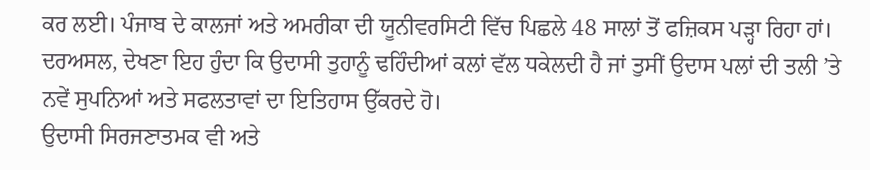ਕਰ ਲਈ। ਪੰਜਾਬ ਦੇ ਕਾਲਜਾਂ ਅਤੇ ਅਮਰੀਕਾ ਦੀ ਯੂਨੀਵਰਸਿਟੀ ਵਿੱਚ ਪਿਛਲੇ 48 ਸਾਲਾਂ ਤੋਂ ਫਜ਼ਿਕਸ ਪੜ੍ਹਾ ਰਿਹਾ ਹਾਂ। ਦਰਅਸਲ, ਦੇਖਣਾ ਇਹ ਹੁੰਦਾ ਕਿ ਉਦਾਸੀ ਤੁਹਾਨੂੰ ਢਹਿੰਦੀਆਂ ਕਲਾਂ ਵੱਲ ਧਕੇਲਦੀ ਹੈ ਜਾਂ ਤੁਸੀਂ ਉਦਾਸ ਪਲਾਂ ਦੀ ਤਲੀ ’ਤੇ ਨਵੇਂ ਸੁਪਨਿਆਂ ਅਤੇ ਸਫਲਤਾਵਾਂ ਦਾ ਇਤਿਹਾਸ ਉੱਕਰਦੇ ਹੋ।
ਉਦਾਸੀ ਸਿਰਜਣਾਤਮਕ ਵੀ ਅਤੇ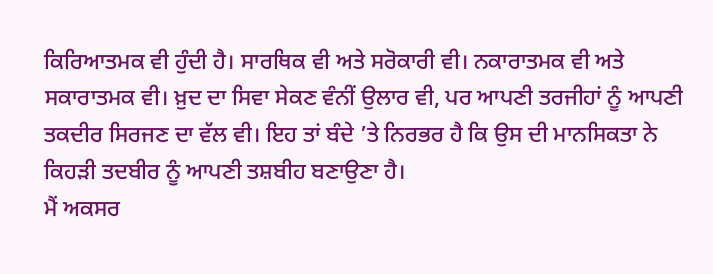ਕਿਰਿਆਤਮਕ ਵੀ ਹੁੰਦੀ ਹੈ। ਸਾਰਥਿਕ ਵੀ ਅਤੇ ਸਰੋਕਾਰੀ ਵੀ। ਨਕਾਰਾਤਮਕ ਵੀ ਅਤੇ ਸਕਾਰਾਤਮਕ ਵੀ। ਖ਼ੁਦ ਦਾ ਸਿਵਾ ਸੇਕਣ ਵੰਨੀਂ ਉਲਾਰ ਵੀ, ਪਰ ਆਪਣੀ ਤਰਜੀਹਾਂ ਨੂੰ ਆਪਣੀ ਤਕਦੀਰ ਸਿਰਜਣ ਦਾ ਵੱਲ ਵੀ। ਇਹ ਤਾਂ ਬੰਦੇ ’ਤੇ ਨਿਰਭਰ ਹੈ ਕਿ ਉਸ ਦੀ ਮਾਨਸਿਕਤਾ ਨੇ ਕਿਹੜੀ ਤਦਬੀਰ ਨੂੰ ਆਪਣੀ ਤਸ਼ਬੀਹ ਬਣਾਉਣਾ ਹੈ।
ਮੈਂ ਅਕਸਰ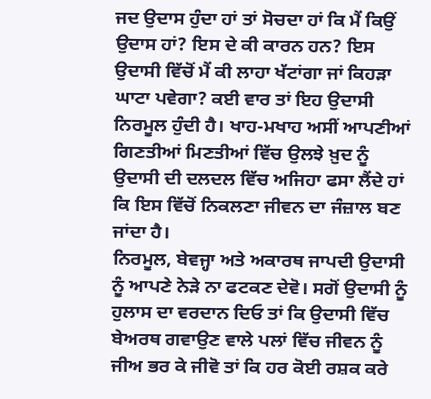ਜਦ ਉਦਾਸ ਹੁੰਦਾ ਹਾਂ ਤਾਂ ਸੋਚਦਾ ਹਾਂ ਕਿ ਮੈਂ ਕਿਉਂ ਉਦਾਸ ਹਾਂ? ਇਸ ਦੇ ਕੀ ਕਾਰਨ ਹਨ? ਇਸ ਉਦਾਸੀ ਵਿੱਚੋਂ ਮੈਂ ਕੀ ਲਾਹਾ ਖੱਟਾਂਗਾ ਜਾਂ ਕਿਹੜਾ ਘਾਟਾ ਪਵੇਗਾ? ਕਈ ਵਾਰ ਤਾਂ ਇਹ ਉਦਾਸੀ ਨਿਰਮੂਲ ਹੁੰਦੀ ਹੈ। ਖਾਹ-ਮਖਾਹ ਅਸੀਂ ਆਪਣੀਆਂ ਗਿਣਤੀਆਂ ਮਿਣਤੀਆਂ ਵਿੱਚ ਉਲਝੇ ਖ਼ੁਦ ਨੂੰ ਉਦਾਸੀ ਦੀ ਦਲਦਲ ਵਿੱਚ ਅਜਿਹਾ ਫਸਾ ਲੈਂਦੇ ਹਾਂ ਕਿ ਇਸ ਵਿੱਚੋਂ ਨਿਕਲਣਾ ਜੀਵਨ ਦਾ ਜੰਜ਼ਾਲ ਬਣ ਜਾਂਦਾ ਹੈ।
ਨਿਰਮੂਲ, ਬੇਵਜ੍ਹਾ ਅਤੇ ਅਕਾਰਥ ਜਾਪਦੀ ਉਦਾਸੀ ਨੂੰ ਆਪਣੇ ਨੇੜੇ ਨਾ ਫਟਕਣ ਦੇਵੋ। ਸਗੋਂ ਉਦਾਸੀ ਨੂੰ ਹੁਲਾਸ ਦਾ ਵਰਦਾਨ ਦਿਓ ਤਾਂ ਕਿ ਉਦਾਸੀ ਵਿੱਚ ਬੇਅਰਥ ਗਵਾਉਣ ਵਾਲੇ ਪਲਾਂ ਵਿੱਚ ਜੀਵਨ ਨੂੰ ਜੀਅ ਭਰ ਕੇ ਜੀਵੋ ਤਾਂ ਕਿ ਹਰ ਕੋਈ ਰਸ਼ਕ ਕਰੇ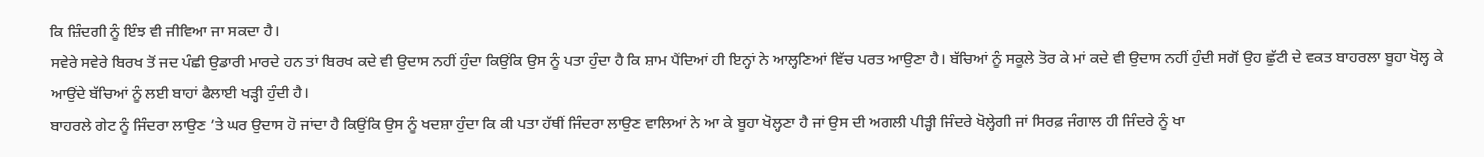ਕਿ ਜ਼ਿੰਦਗੀ ਨੂੰ ਇੰਝ ਵੀ ਜੀਵਿਆ ਜਾ ਸਕਦਾ ਹੈ।
ਸਵੇਰੇ ਸਵੇਰੇ ਬਿਰਖ ਤੋਂ ਜਦ ਪੰਛੀ ਉਡਾਰੀ ਮਾਰਦੇ ਹਨ ਤਾਂ ਬਿਰਖ ਕਦੇ ਵੀ ਉਦਾਸ ਨਹੀਂ ਹੁੰਦਾ ਕਿਉਂਕਿ ਉਸ ਨੂੰ ਪਤਾ ਹੁੰਦਾ ਹੈ ਕਿ ਸ਼ਾਮ ਪੈਂਦਿਆਂ ਹੀ ਇਨ੍ਹਾਂ ਨੇ ਆਲ੍ਹਣਿਆਂ ਵਿੱਚ ਪਰਤ ਆਉਣਾ ਹੈ। ਬੱਚਿਆਂ ਨੂੰ ਸਕੂਲੇ ਤੋਰ ਕੇ ਮਾਂ ਕਦੇ ਵੀ ਉਦਾਸ ਨਹੀਂ ਹੁੰਦੀ ਸਗੋਂ ਉਹ ਛੁੱਟੀ ਦੇ ਵਕਤ ਬਾਹਰਲਾ ਬੂਹਾ ਖੋਲ੍ਹ ਕੇ ਆਉਂਦੇ ਬੱਚਿਆਂ ਨੂੰ ਲਈ ਬਾਹਾਂ ਫੈਲਾਈ ਖੜ੍ਹੀ ਹੁੰਦੀ ਹੈ।
ਬਾਹਰਲੇ ਗੇਟ ਨੂੰ ਜਿੰਦਰਾ ਲਾਉਣ ’ਤੇ ਘਰ ਉਦਾਸ ਹੋ ਜਾਂਦਾ ਹੈ ਕਿਉਂਕਿ ਉਸ ਨੂੰ ਖਦਸ਼ਾ ਹੁੰਦਾ ਕਿ ਕੀ ਪਤਾ ਹੱਥੀਂ ਜਿੰਦਰਾ ਲਾਉਣ ਵਾਲਿਆਂ ਨੇ ਆ ਕੇ ਬੂਹਾ ਖੋਲ੍ਹਣਾ ਹੈ ਜਾਂ ਉਸ ਦੀ ਅਗਲੀ ਪੀੜ੍ਹੀ ਜਿੰਦਰੇ ਖੋਲ੍ਹੇਗੀ ਜਾਂ ਸਿਰਫ਼ ਜੰਗਾਲ ਹੀ ਜਿੰਦਰੇ ਨੂੰ ਖਾ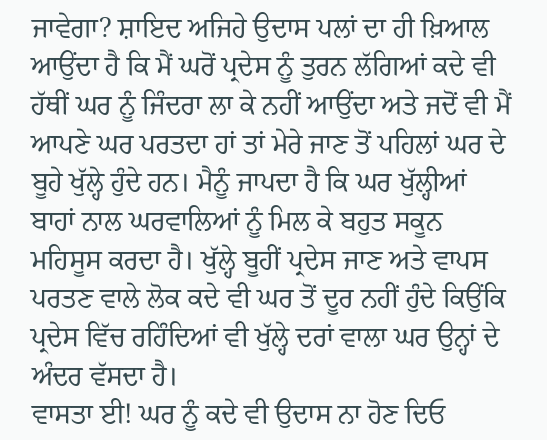ਜਾਵੇਗਾ? ਸ਼ਾਇਦ ਅਜਿਹੇ ਉਦਾਸ ਪਲਾਂ ਦਾ ਹੀ ਖ਼ਿਆਲ ਆਉਂਦਾ ਹੈ ਕਿ ਮੈਂ ਘਰੋਂ ਪ੍ਰਦੇਸ ਨੂੰ ਤੁਰਨ ਲੱਗਿਆਂ ਕਦੇ ਵੀ ਹੱਥੀਂ ਘਰ ਨੂੰ ਜਿੰਦਰਾ ਲਾ ਕੇ ਨਹੀਂ ਆਉਂਦਾ ਅਤੇ ਜਦੋਂ ਵੀ ਮੈਂ ਆਪਣੇ ਘਰ ਪਰਤਦਾ ਹਾਂ ਤਾਂ ਮੇਰੇ ਜਾਣ ਤੋਂ ਪਹਿਲਾਂ ਘਰ ਦੇ ਬੂਹੇ ਖੁੱਲ੍ਹੇ ਹੁੰਦੇ ਹਨ। ਮੈਨੂੰ ਜਾਪਦਾ ਹੈ ਕਿ ਘਰ ਖੁੱਲ੍ਹੀਆਂ ਬਾਹਾਂ ਨਾਲ ਘਰਵਾਲਿਆਂ ਨੂੰ ਮਿਲ ਕੇ ਬਹੁਤ ਸਕੂਨ ਮਹਿਸੂਸ ਕਰਦਾ ਹੈ। ਖੁੱਲ੍ਹੇ ਬੂਹੀਂ ਪ੍ਰਦੇਸ ਜਾਣ ਅਤੇ ਵਾਪਸ ਪਰਤਣ ਵਾਲੇ ਲੋਕ ਕਦੇ ਵੀ ਘਰ ਤੋਂ ਦੂਰ ਨਹੀਂ ਹੁੰਦੇ ਕਿਉਂਕਿ ਪ੍ਰਦੇਸ ਵਿੱਚ ਰਹਿੰਦਿਆਂ ਵੀ ਖੁੱਲ੍ਹੇ ਦਰਾਂ ਵਾਲਾ ਘਰ ਉਨ੍ਹਾਂ ਦੇ ਅੰਦਰ ਵੱਸਦਾ ਹੈ।
ਵਾਸਤਾ ਈ! ਘਰ ਨੂੰ ਕਦੇ ਵੀ ਉਦਾਸ ਨਾ ਹੋਣ ਦਿਓ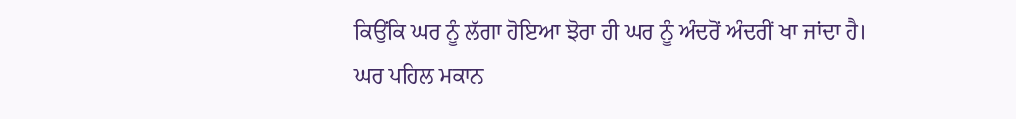ਕਿਉਂਕਿ ਘਰ ਨੂੰ ਲੱਗਾ ਹੋਇਆ ਝੋਰਾ ਹੀ ਘਰ ਨੂੰ ਅੰਦਰੋਂ ਅੰਦਰੀਂ ਖਾ ਜਾਂਦਾ ਹੈ। ਘਰ ਪਹਿਲ ਮਕਾਨ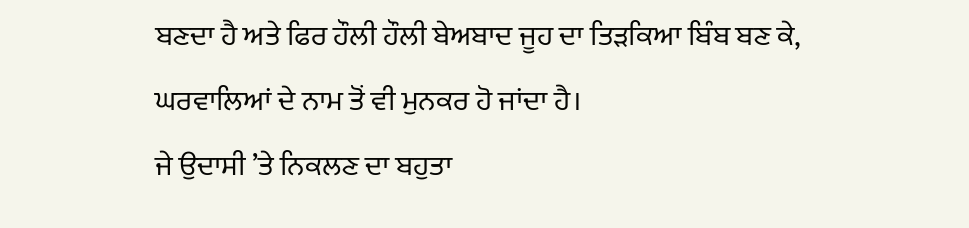ਬਣਦਾ ਹੈ ਅਤੇ ਫਿਰ ਹੌਲੀ ਹੌਲੀ ਬੇਅਬਾਦ ਜੂਹ ਦਾ ਤਿੜਕਿਆ ਬਿੰਬ ਬਣ ਕੇ, ਘਰਵਾਲਿਆਂ ਦੇ ਨਾਮ ਤੋਂ ਵੀ ਮੁਨਕਰ ਹੋ ਜਾਂਦਾ ਹੈ।
ਜੇ ਉਦਾਸੀ ’ਤੇ ਨਿਕਲਣ ਦਾ ਬਹੁਤਾ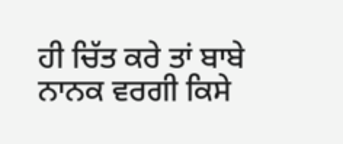ਹੀ ਚਿੱਤ ਕਰੇ ਤਾਂ ਬਾਬੇ ਨਾਨਕ ਵਰਗੀ ਕਿਸੇ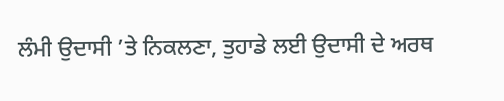ਲੰਮੀ ਉਦਾਸੀ ’ਤੇ ਨਿਕਲਣਾ, ਤੁਹਾਡੇ ਲਈ ਉਦਾਸੀ ਦੇ ਅਰਥ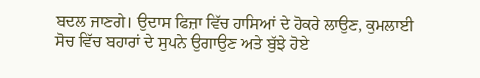ਬਦਲ ਜਾਣਗੇ। ਉਦਾਸ ਫਿਜ਼ਾ ਵਿੱਚ ਹਾਸਿਆਂ ਦੇ ਹੋਕਰੇ ਲਾਉਣ, ਕੁਮਲਾਈ ਸੋਚ ਵਿੱਚ ਬਹਾਰਾਂ ਦੇ ਸੁਪਨੇ ਉਗਾਉਣ ਅਤੇ ਬੁੱਝੇ ਹੋਏ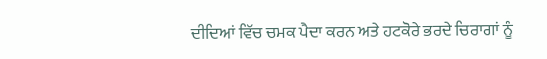ਦੀਦਿਆਂ ਵਿੱਚ ਚਮਕ ਪੈਦਾ ਕਰਨ ਅਤੇ ਹਟਕੋਰੇ ਭਰਦੇ ਚਿਰਾਗਾਂ ਨੂੰ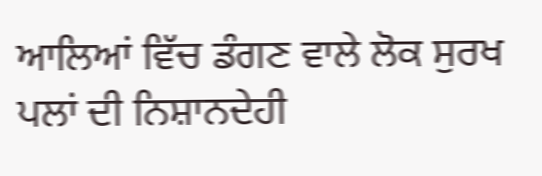ਆਲਿਆਂ ਵਿੱਚ ਡੰਗਣ ਵਾਲੇ ਲੋਕ ਸੁਰਖ ਪਲਾਂ ਦੀ ਨਿਸ਼ਾਨਦੇਹੀ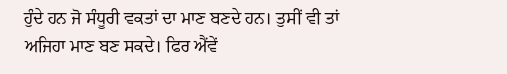ਹੁੰਦੇ ਹਨ ਜੋ ਸੰਧੂਰੀ ਵਕਤਾਂ ਦਾ ਮਾਣ ਬਣਦੇ ਹਨ। ਤੁਸੀਂ ਵੀ ਤਾਂ ਅਜਿਹਾ ਮਾਣ ਬਣ ਸਕਦੇ। ਫਿਰ ਐਂਵੇਂ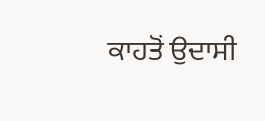ਕਾਹਤੋਂ ਉਦਾਸੀ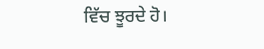ਵਿੱਚ ਝੂਰਦੇ ਹੋ।